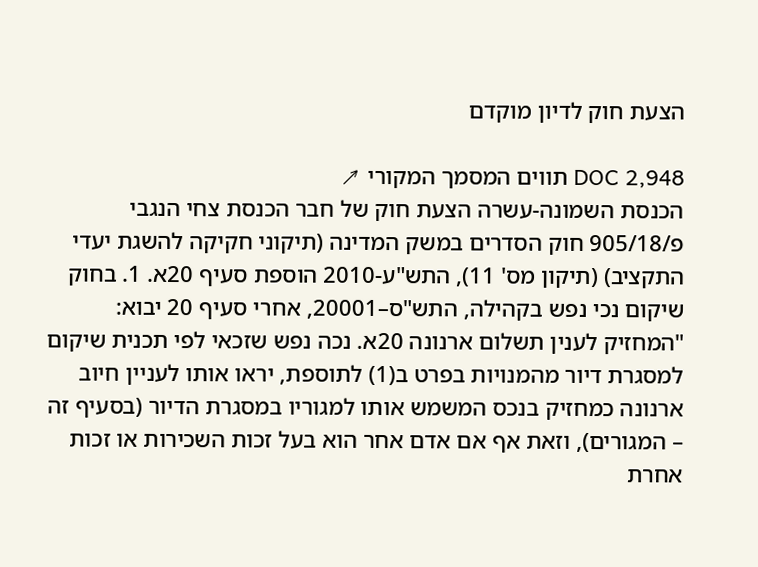הצעת חוק לדיון מוקדם

DOC 2,948 תווים המסמך המקורי ↗
הכנסת השמונה-עשרה הצעת חוק של חבר הכנסת צחי הנגבי פ/905/18 חוק הסדרים במשק המדינה (תיקוני חקיקה להשגת יעדי התקציב) (תיקון מס' 11), התש"ע-2010 הוספת סעיף 20א. 1. בחוק שיקום נכי נפש בקהילה, התש"ס–20001, אחרי סעיף 20 יבוא: "המחזיק לענין תשלום ארנונה 20א. נכה נפש שזכאי לפי תכנית שיקום למסגרת דיור מהמנויות בפרט ב(1) לתוספת, יראו אותו לעניין חיוב ארנונה כמחזיק בנכס המשמש אותו למגוריו במסגרת הדיור (בסעיף זה – המגורים), וזאת אף אם אדם אחר הוא בעל זכות השכירות או זכות אחרת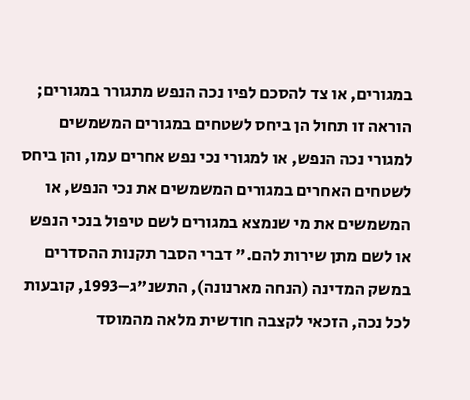במגורים, או צד להסכם לפיו נכה הנפש מתגורר במגורים; הוראה זו תחול הן ביחס לשטחים במגורים המשמשים למגורי נכה הנפש, או למגורי נכי נפש אחרים עמו, והן ביחס לשטחים האחרים במגורים המשמשים את נכי הנפש, או המשמשים את מי שנמצא במגורים לשם טיפול בנכי הנפש או לשם מתן שירות להם." דברי הסבר תקנות ההסדרים במשק המדינה (הנחה מארנונה), התשנ"ג–1993, קובעות לכל נכה, הזכאי לקצבה חודשית מלאה מהמוסד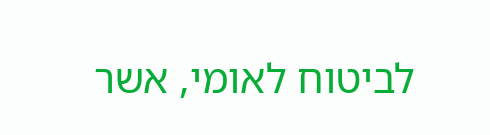לביטוח לאומי, אשר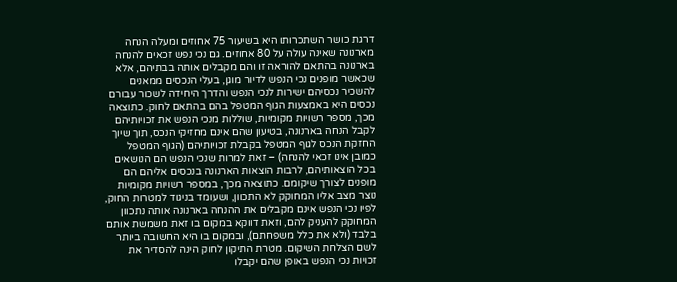דרגת כושר השתכרותו היא בשיעור 75 אחוזים ומעלה הנחה מארנונה שאינה עולה על 80 אחוזים. גם נכי נפש זכאים להנחה בארנונה בהתאם להוראה זו והם מקבלים אותה בבתיהם, אלא שכאשר מופנים נכי הנפש לדיור מוגן, בעלי הנכסים ממאנים להשכיר נכסיהם ישירות לנכי הנפש והדרך היחידה לשכור עבורם נכסים היא באמצעות הגוף המטפל בהם בהתאם לחוק. כתוצאה מכך, מספר רשויות מקומיות, שוללות מנכי הנפש את זכויותיהם לקבל הנחה בארנונה, בטיעון שהם אינם מחזיקי הנכס, תוך שיוך החזקת הנכס לגוף המטפל בקבלת זכויותיהם (הגוף המטפל כמובן אינו זכאי להנחה) – זאת למרות שנכי הנפש הם הנושאים בכל הוצאותיהם, לרבות הוצאות הארנונה בנכסים אליהם הם מופנים לצורך שיקומם. כתוצאה מכך, במספר רשויות מקומיות נוצר מצב אליו המחוקק לא התכוון, ושעומד בניגוד למטרות החוק, לפיו נכי הנפש אינם מקבלים את ההנחה בארנונה אותה נתכוון המחוקק להעניק להם, וזאת דווקא במקום בו זאת משמשת אותם בלבד (ולא את כלל משפחתם), ובמקום בו היא החשובה ביותר לשם הצלחת השיקום. מטרת התיקון לחוק הינה להסדיר את זכויות נכי הנפש באופן שהם יקבלו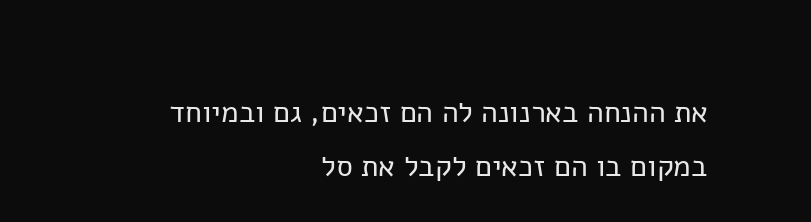את ההנחה בארנונה לה הם זכאים, גם ובמיוחד במקום בו הם זכאים לקבל את סל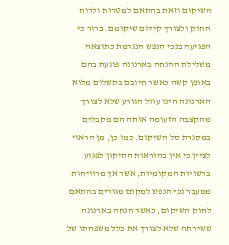השיקום וזאת בהתאם למטרות ולרוח החוק ולצורך קידום שיקומם. ברור כי הפגיעה בנכי הנפש הנגרמת כתוצאה משלילת ההנחה בארנונה פוגעת בהם באופן קשה כאשר חיובם בתשלום מלוא הארנונה הינו עוול הגורע שלא לצורך מהקצבה הזעומה אותה הם מקבלים במסגרת סל השיקום. כמו כן, מן הראוי לציין כי אין בהוראות התיקון לפגוע ברשויות המקומיות, אשר אך מרוויחות ממעבר נכי הנפש למקום מגורים בהתאם לחוק השיקום, כאשר הנחה בארנונה ששירתה שלא לצורך את כלל משפחתו של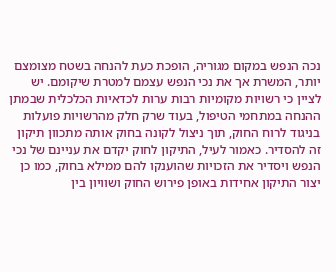נכה הנפש במקום מגוריה, הופכת כעת להנחה בשטח מצומצם יותר, המשרת אך את נכי הנפש עצמם למטרת שיקומם. יש לציין כי רשויות מקומיות רבות ערות לכדאיות הכלכלית שבמתן ההנחה במתחמי הטיפול, בעוד שרק חלק מהרשויות פועלות בניגוד לרוח החוק, תוך ניצול לקונה בחוק אותה מתכוון תיקון זה להסדיר. כאמור לעיל, התיקון לחוק יקדם את עניינם של נכי הנפש ויסדיר את הזכויות שהוענקו להם ממילא בחוק, כמו כן יצור התיקון אחידות באופן פירוש החוק ושוויון בין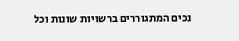נכים המתגוררים ברשויות שונות וכל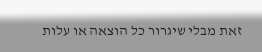זאת מבלי שיגרור כל הוצאה או עלות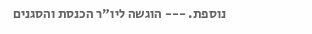נוספת. --- הוגשה ליו"ר הכנסת והסגנים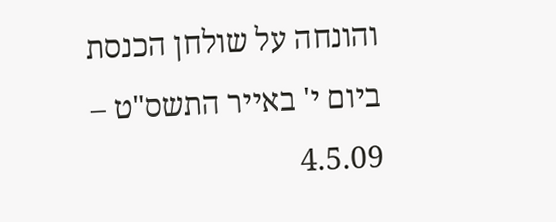והונחה על שולחן הכנסת ביום י' באייר התשס"ט – 4.5.09